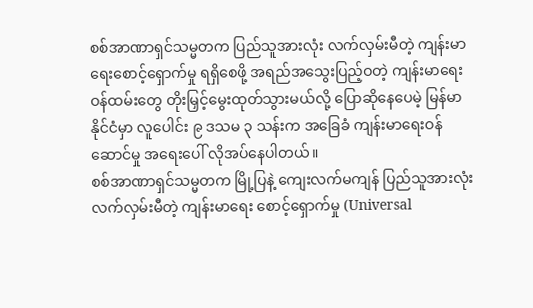စစ်အာဏာရှင်သမ္မတက ပြည်သူအားလုံး လက်လှမ်းမီတဲ့ ကျန်းမာရေးစောင့်ရှောက်မှု ရရှိစေဖို့ အရည်အသွေးပြည့်ဝတဲ့ ကျန်းမာရေးဝန်ထမ်းတွေ တိုးမြှင့်မွေးထုတ်သွားမယ်လို့ ပြောဆိုနေပေမဲ့ မြန်မာနိုင်ငံမှာ လူပေါင်း ၉ ဒသမ ၃ သန်းက အခြေခံ ကျန်းမာရေးဝန်ဆောင်မှု အရေးပေါ် လိုအပ်နေပါတယ်။
စစ်အာဏာရှင်သမ္မတက မြို့ပြနဲ့ ကျေးလက်မကျန် ပြည်သူအားလုံး လက်လှမ်းမီတဲ့ ကျန်းမာရေး စောင့်ရှောက်မှု (Universal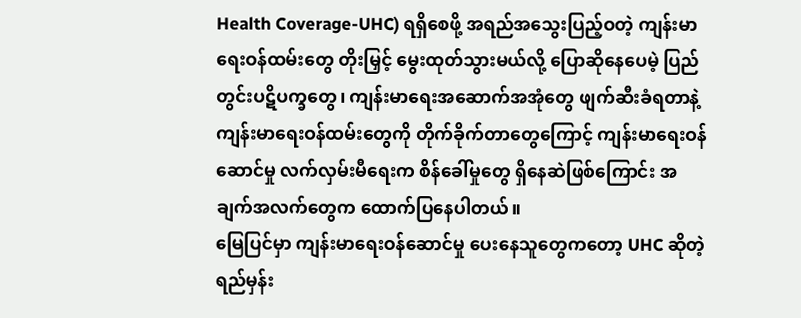Health Coverage-UHC) ရရှိစေဖို့ အရည်အသွေးပြည့်ဝတဲ့ ကျန်းမာရေးဝန်ထမ်းတွေ တိုးမြှင့် မွေးထုတ်သွားမယ်လို့ ပြောဆိုနေပေမဲ့ ပြည်တွင်းပဋိပက္ခတွေ၊ ကျန်းမာရေးအဆောက်အအုံတွေ ဖျက်ဆီးခံရတာနဲ့ ကျန်းမာရေးဝန်ထမ်းတွေကို တိုက်ခိုက်တာတွေကြောင့် ကျန်းမာရေးဝန်ဆောင်မှု လက်လှမ်းမီရေးက စိန်ခေါ်မှုတွေ ရှိနေဆဲဖြစ်ကြောင်း အချက်အလက်တွေက ထောက်ပြနေပါတယ်။
မြေပြင်မှာ ကျန်းမာရေးဝန်ဆောင်မှု ပေးနေသူတွေကတော့ UHC ဆိုတဲ့ ရည်မှန်း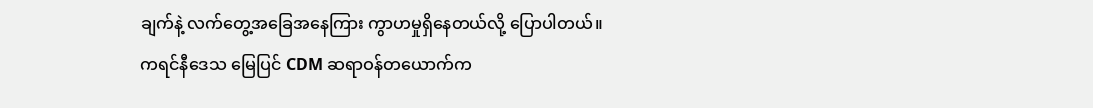ချက်နဲ့ လက်တွေ့အခြေအနေကြား ကွာဟမှုရှိနေတယ်လို့ ပြောပါတယ်။
ကရင်နီဒေသ မြေပြင် CDM ဆရာဝန်တယောက်က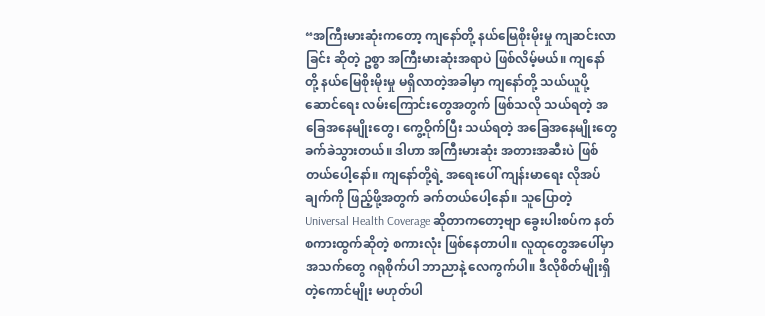“အကြီးမားဆုံးကတော့ ကျနော်တို့ နယ်မြေစိုးမိုးမှု ကျဆင်းလာခြင်း ဆိုတဲ့ ဥစ္စာ အကြီးမားဆုံးအရာပဲ ဖြစ်လိမ့်မယ်။ ကျနော်တို့ နယ်မြေစိုးမိုးမှု မရှိလာတဲ့အခါမှာ ကျနော်တို့ သယ်ယူပို့ဆောင်ရေး လမ်းကြောင်းတွေအတွက် ဖြစ်သလို သယ်ရတဲ့ အခြေအနေမျိုးတွေ၊ ကွေ့ဝိုက်ပြီး သယ်ရတဲ့ အခြေအနေမျိုးတွေ ခက်ခဲသွားတယ်။ ဒါဟာ အကြီးမားဆုံး အတားအဆီးပဲ ဖြစ်တယ်ပေါ့နော်။ ကျနော်တို့ရဲ့ အရေးပေါ် ကျန်းမာရေး လိုအပ်ချက်ကို ဖြည့်ဖို့အတွက် ခက်တယ်ပေါ့နော်။ သူပြောတဲ့ Universal Health Coverage ဆိုတာကတော့ဗျာ ခွေးပါးစပ်က နတ်စကားထွက်ဆိုတဲ့ စကားလုံး ဖြစ်နေတာပါ။ လူထုတွေအပေါ်မှာ အသက်တွေ ဂရုစိုက်ပါ ဘာညာနဲ့ လေကွက်ပါ။ ဒီလိုစိတ်မျိုးရှိတဲ့ကောင်မျိုး မဟုတ်ပါ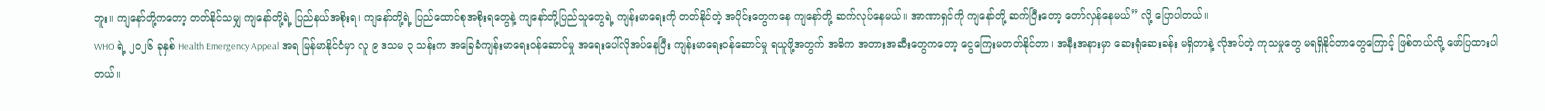ဘူး။ ကျနော်တို့ကတော့ တတ်နိုင်သမျှ ကျနော်တို့ရဲ့ ပြည်နယ်အစိုးရ၊ ကျနော်တို့ရဲ့ ပြည်ထောင်စုအစိုးရတွေနဲ့ ကျနော်တို့ပြည်သူတွေရဲ့ ကျန်းမာရေးကို တတ်နိုင်တဲ့ အပိုင်းတွေကနေ ကျနော်တို့ ဆက်လုပ်နေမယ်။ အာဏာရှင်ကို ကျနော်တို့ ဆက်ပြီးတော့ တော်လှန်နေမယ်” လို့ ပြောပါတယ်။
WHO ရဲ့ ၂၀၂၆ ခုနှစ် Health Emergency Appeal အရ မြန်မာနိုင်ငံမှာ လူ ၉ ဒသမ ၃ သန်းက အခြေခံကျန်းမာရေးဝန်ဆောင်မှု အရေးပေါ်လိုအပ်နေပြီး ကျန်းမာရေးဝန်ဆောင်မှု ရယူဖို့အတွက် အဓိက အတားအဆီးတွေကတော့ ငွေကြေးမတတ်နိုင်တာ၊ အနီးအနားမှာ ဆေးရုံဆေးခန်း မရှိတာနဲ့ လိုအပ်တဲ့ ကုသမှုတွေ မရရှိနိုင်တာတွေကြောင့် ဖြစ်တယ်လို့ ဖော်ပြထားပါတယ်။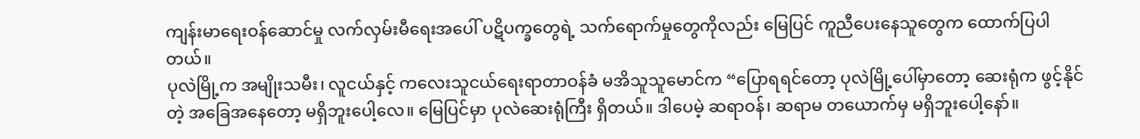ကျန်းမာရေးဝန်ဆောင်မှု လက်လှမ်းမီရေးအပေါ် ပဋိပက္ခတွေရဲ့ သက်ရောက်မှုတွေကိုလည်း မြေပြင် ကူညီပေးနေသူတွေက ထောက်ပြပါတယ်။
ပုလဲမြို့က အမျိုးသမီး၊ လူငယ်နှင့် ကလေးသူငယ်ရေးရာတာဝန်ခံ မအိသူသူမောင်က “ပြောရရင်တော့ ပုလဲမြို့ပေါ်မှာတော့ ဆေးရုံက ဖွင့်နိုင်တဲ့ အခြေအနေတော့ မရှိဘူးပေါ့လေ။ မြေပြင်မှာ ပုလဲဆေးရုံကြီး ရှိတယ်။ ဒါပေမဲ့ ဆရာဝန်၊ ဆရာမ တယောက်မှ မရှိဘူးပေါ့နော်။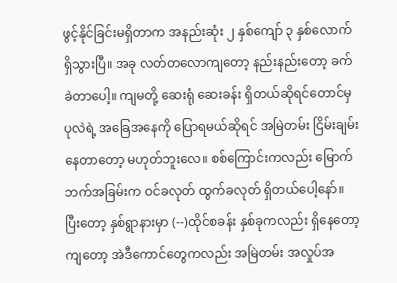ဖွင့်နိုင်ခြင်းမရှိတာက အနည်းဆုံး ၂ နှစ်ကျော် ၃ နှစ်လောက် ရှိသွားပြီ။ အခု လတ်တလောကျတော့ နည်းနည်းတော့ ခက်ခဲတာပေါ့။ ကျမတို့ ဆေးရုံ ဆေးခန်း ရှိတယ်ဆိုရင်တောင်မှ ပုလဲရဲ့ အခြေအနေကို ပြောရမယ်ဆိုရင် အမြဲတမ်း ငြိမ်းချမ်းနေတာတော့ မဟုတ်ဘူးလေ။ စစ်ကြောင်းကလည်း မြောက်ဘက်အခြမ်းက ဝင်ခလုတ် ထွက်ခလုတ် ရှိတယ်ပေါ့နော်။ ပြီးတော့ နှစ်ရွာနားမှာ (--)ထိုင်စခန်း နှစ်ခုကလည်း ရှိနေတော့ကျတော့ အဲဒီကောင်တွေကလည်း အမြဲတမ်း အလှုပ်အ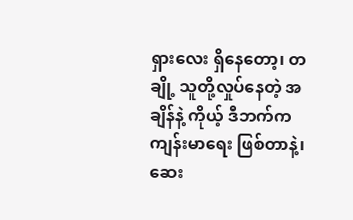ရှားလေး ရှိနေတော့၊ တချို့ သူတို့လှုပ်နေတဲ့ အချိန်နဲ့ ကိုယ့် ဒီဘက်က ကျန်းမာရေး ဖြစ်တာနဲ့၊ ဆေး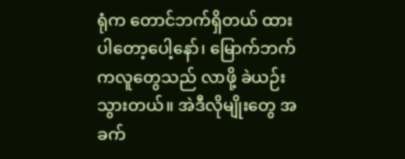ရုံက တောင်ဘက်ရှိတယ် ထားပါတော့ပေါ့နော်၊ မြောက်ဘက်ကလူတွေသည် လာဖို့ ခဲယဉ်းသွားတယ်။ အဲဒီလိုမျိုးတွေ အခက်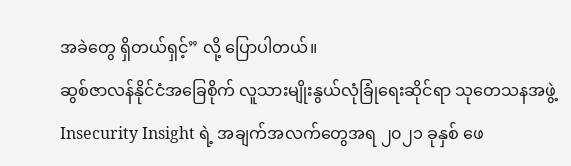အခဲတွေ ရှိတယ်ရှင့်” လို့ ပြောပါတယ်။
ဆွစ်ဇာလန်နိုင်ငံအခြေစိုက် လူသားမျိုးနွယ်လုံခြုံရေးဆိုင်ရာ သုတေသနအဖွဲ့ Insecurity Insight ရဲ့ အချက်အလက်တွေအရ ၂၀၂၁ ခုနှစ် ဖေ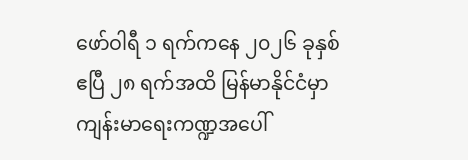ဖော်ဝါရီ ၁ ရက်ကနေ ၂၀၂၆ ခုနှစ် ဧပြီ ၂၈ ရက်အထိ မြန်မာနိုင်ငံမှာ ကျန်းမာရေးကဏ္ဍအပေါ်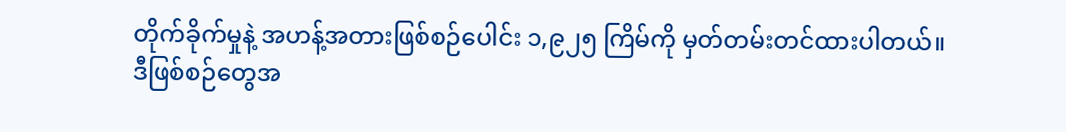တိုက်ခိုက်မှုနဲ့ အဟန့်အတားဖြစ်စဉ်ပေါင်း ၁,၉၂၅ ကြိမ်ကို မှတ်တမ်းတင်ထားပါတယ်။
ဒီဖြစ်စဉ်တွေအ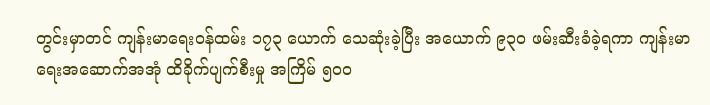တွင်းမှာတင် ကျန်းမာရေးဝန်ထမ်း ၁၇၃ ယောက် သေဆုံးခဲ့ပြီး အယောက် ၉၃၀ ဖမ်းဆီးခံခဲ့ရကာ ကျန်းမာရေးအဆောက်အအုံ ထိခိုက်ပျက်စီးမှု အကြိမ် ၅၀၀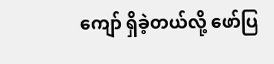ကျော် ရှိခဲ့တယ်လို့ ဖော်ပြ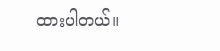ထားပါတယ်။